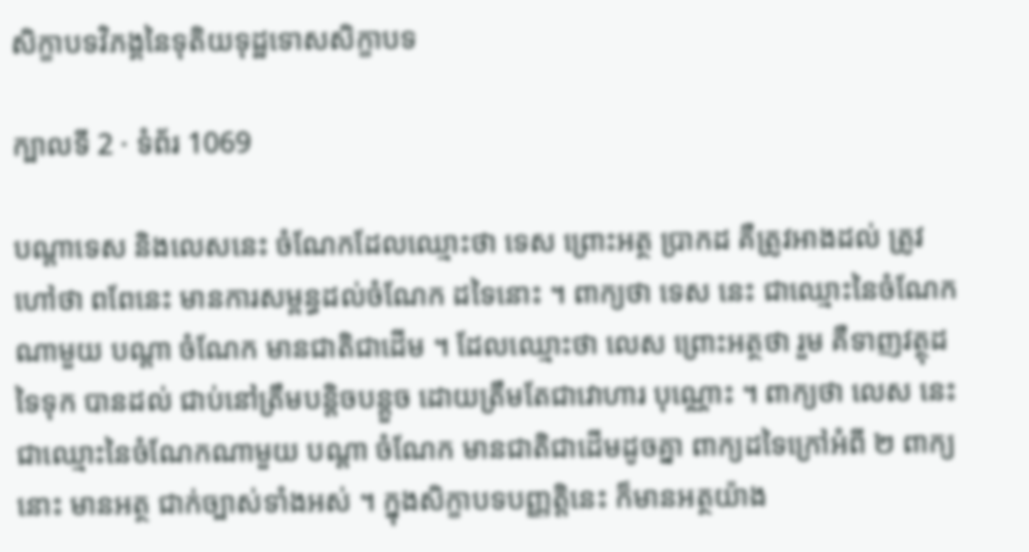សិក្ខាបទវិភង្គនៃទុតិយទុដ្ឋទោសសិក្ខាបទ

ក្បាលទី 2 · ទំព័រ 1069

បណ្តាទេស និងលេសនេះ ចំណែកដែលឈ្មោះថា ទេស ព្រោះអត្ថ ប្រាកដ គឺត្រូវអាងដល់ ត្រូវហៅថា ពពែនេះ មានការសម្ពន្ធដល់ចំណែក ដទៃនោះ ។ ពាក្យថា ទេស នេះ ជាឈ្មោះនៃចំណែកណាមួយ បណ្តា ចំណែក មានជាតិជាដើម ។ ដែលឈ្មោះថា លេស ព្រោះអត្ថថា រួម គឺទាញវត្ថុដទៃទុក បានដល់ ជាប់នៅត្រឹមបន្តិចបន្តួច ដោយត្រឹមតែជាវោហារ បុណ្ណោះ ។ ពាក្យថា លេស នេះ ជាឈ្មោះនៃចំណែកណាមួយ បណ្តា ចំណែក មានជាតិជាដើមដូចគ្នា ពាក្យដទៃក្រៅអំពី ២ ពាក្យនោះ មានអត្ថ ជាក់ច្បាស់ទាំងអស់ ។ ក្នុងសិក្ខាបទបញ្ញត្តិនេះ ក៏មានអត្ថយ៉ាង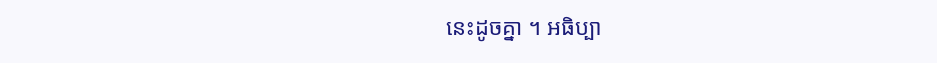នេះដូចគ្នា ។ អធិប្បា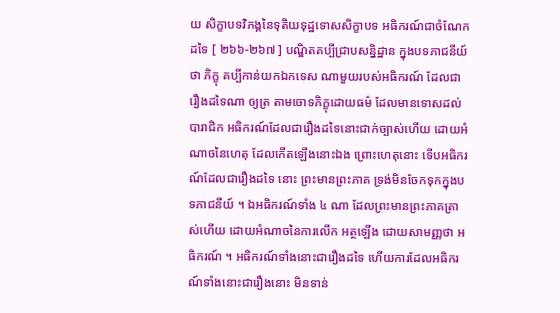យ សិក្ខាបទវិភង្គនៃទុតិយទុដ្ឋទោសសិក្ខាបទ អធិករណ៍ជាចំណែកដទៃ [ ២៦៦-២៦៧ ] បណ្ឌិតគប្បីជ្រាបសន្និដ្ឋាន ក្នុងបទភាជនីយ៍ថា ភិក្ខុ គប្បីកាន់យកឯកទេស ណាមួយរបស់អធិករណ៍ ដែលជារឿងដទៃណា ឲ្យត្រ តាមចោទភិក្ខុដោយធម៌ ដែលមានទោសដល់បារាជិក អធិករណ៍ដែលជារឿងដទៃនោះជាក់ច្បាស់ហើយ ដោយអំណាចនៃហេតុ ដែលកើតឡើងនោះឯង ព្រោះហេតុនោះ ទើបអធិករណ៍ដែលជារឿងដទៃ នោះ ព្រះមានព្រះភាគ ទ្រង់មិនចែកទុកក្នុងបទភាជនីយ៍ ។ ឯអធិករណ៍ទាំង ៤ ណា ដែលព្រះមានព្រះភាគត្រាស់ហើយ ដោយអំណាចនៃការលើក អត្ថឡើង ដោយសាមញ្ញថា អធិករណ៍ ។ អធិករណ៍ទាំងនោះជារឿងដទៃ ហើយការដែលអធិករណ៍ទាំងនោះជារឿងនោះ មិនទាន់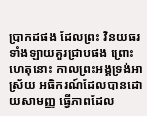ប្រាកដផង ដែលព្រះ វិនយធរទាំងឡាយគួរជ្រាបផង ព្រោះហេតុនោះ កាលព្រះអង្គទ្រង់អាស្រ័យ អធិករណ៍ដែលបានដោយសាមញ្ញ ធ្វើភាពដែល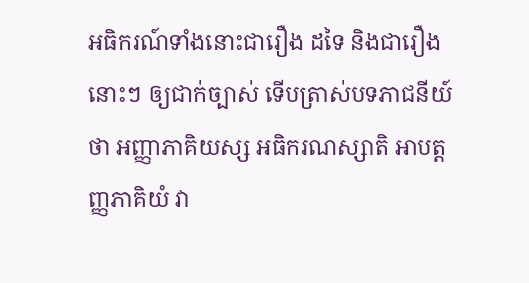អធិករណ៍ទាំងនោះជារឿង ដទៃ និងជារឿងនោះៗ ឲ្យជាក់ច្បាស់ ទើបត្រាស់បទភាជនីយ៍ថា អញ្ញាភាគិយស្ស អធិករណស្សាតិ អាបត្តញ្ញភាគិយំ វា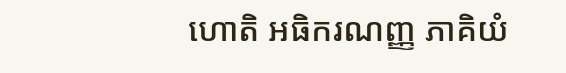ហោតិ អធិករណញ្ញ ភាគិយំ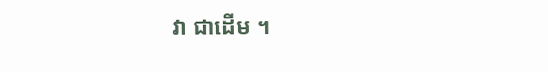វា ជាដើម ។